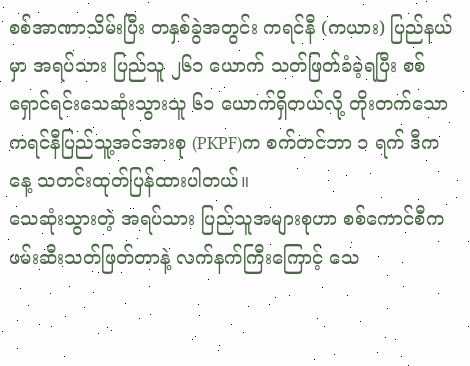စစ်အာဏာသိမ်းပြီး တနှစ်ခွဲအတွင်း ကရင်နီ (ကယား) ပြည်နယ်မှာ အရပ်သား ပြည်သူ ၂၆၁ ယောက် သတ်ဖြတ်ခံခဲ့ရပြီး စစ်ရှောင်ရင်းသေဆုံးသွားသူ ၆၁ ယောက်ရှိတယ်လို့ တိုးတက်သောကရင်နီပြည်သူ့အင်အားစု (PKPF)က စက်တင်ဘာ ၁ ရက် ဒီကနေ့ သတင်းထုတ်ပြန်ထားပါတယ်။
သေဆုံးသွားတဲ့ အရပ်သား ပြည်သူအများစုဟာ စစ်ကောင်စီက ဖမ်းဆီးသတ်ဖြတ်တာနဲ့ လက်နက်ကြီးကြောင့် သေ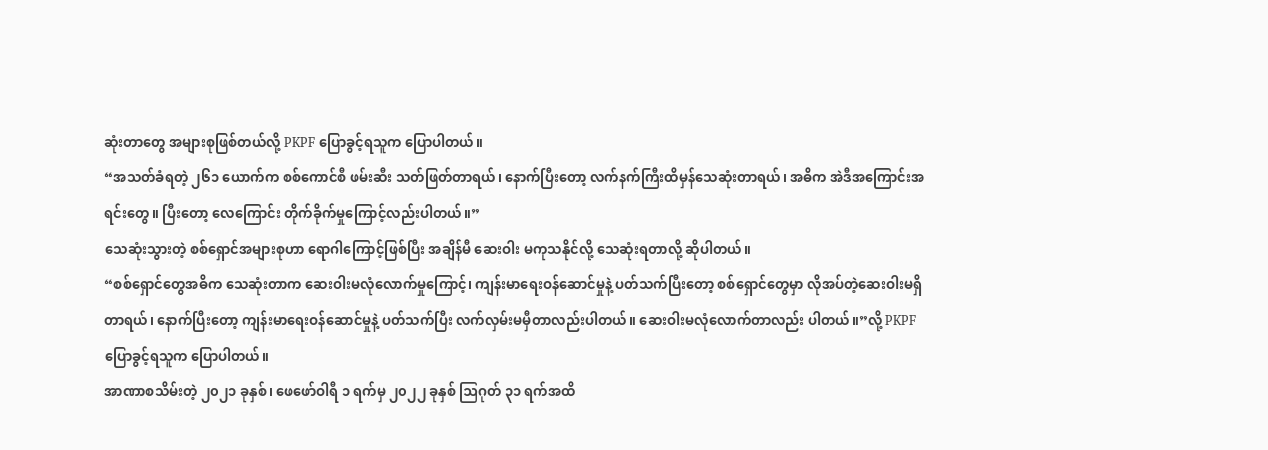ဆုံးတာတွေ အများစုဖြစ်တယ်လို့ PKPF ပြောခွင့်ရသူက ပြောပါတယ်။
“အသတ်ခံရတဲ့ ၂၆၁ ယောက်က စစ်ကောင်စီ ဖမ်းဆီး သတ်ဖြတ်တာရယ်၊ နောက်ပြီးတော့ လက်နက်ကြီးထိမှန်သေဆုံးတာရယ်၊ အဓိက အဲဒီအကြောင်းအရင်းတွေ။ ပြီးတော့ လေကြောင်း တိုက်ခိုက်မှုကြောင့်လည်းပါတယ်။”
သေဆုံးသွားတဲ့ စစ်ရှောင်အများစုဟာ ရောဂါကြောင့်ဖြစ်ပြီး အချိန်မီ ဆေးဝါး မကုသနိုင်လို့ သေဆုံးရတာလို့ ဆိုပါတယ်။
“စစ်ရှောင်တွေအဓိက သေဆုံးတာက ဆေးဝါးမလုံလောက်မှုကြောင့်၊ ကျန်းမာရေးဝန်ဆောင်မှုနဲ့ ပတ်သက်ပြီးတော့ စစ်ရှောင်တွေမှာ လိုအပ်တဲ့ဆေးဝါးမရှိတာရယ်၊ နောက်ပြီးတော့ ကျန်းမာရေးဝန်ဆောင်မှုနဲ့ ပတ်သက်ပြီး လက်လှမ်းမမှီတာလည်းပါတယ်။ ဆေးဝါးမလုံလောက်တာလည်း ပါတယ်။”လို့ PKPF ပြောခွင့်ရသူက ပြောပါတယ်။
အာဏာစသိမ်းတဲ့ ၂၀၂၁ ခုနှစ်၊ ဖေဖော်ဝါရီ ၁ ရက်မှ ၂၀၂၂ ခုနှစ် ဩဂုတ် ၃၁ ရက်အထိ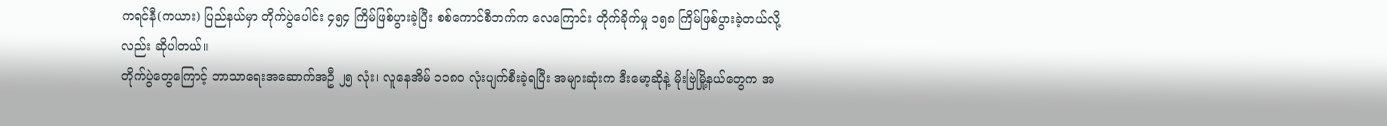ကရင်နီ(ကယား) ပြည်နယ်မှာ တိုက်ပွဲပေါင်း ၄၅၄ ကြိမ်ဖြစ်ပွားခဲ့ပြီး စစ်ကောင်စီဘက်က လေကြောင်း တိုက်ခိုက်မှု ၁၅၈ ကြိမ်ဖြစ်ပွားခဲ့တယ်လို့လည်း ဆိုပါတယ်။
တိုက်ပွဲတွေကြောင့် ဘာသာရေးအဆောက်အဦ ၂၅ လုံး၊ လူနေအိမ် ၁၁၈၀ လုံးပျက်စီးခဲ့ရပြီး အများဆုံးက ဒီးမော့ဆိုနဲ့ မိုးဗြဲမြို့နယ်တွေက အ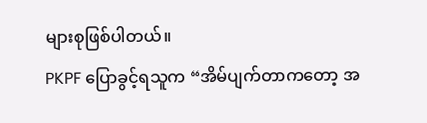များစုဖြစ်ပါတယ်။
PKPF ပြောခွင့်ရသူက “အိမ်ပျက်တာကတော့ အ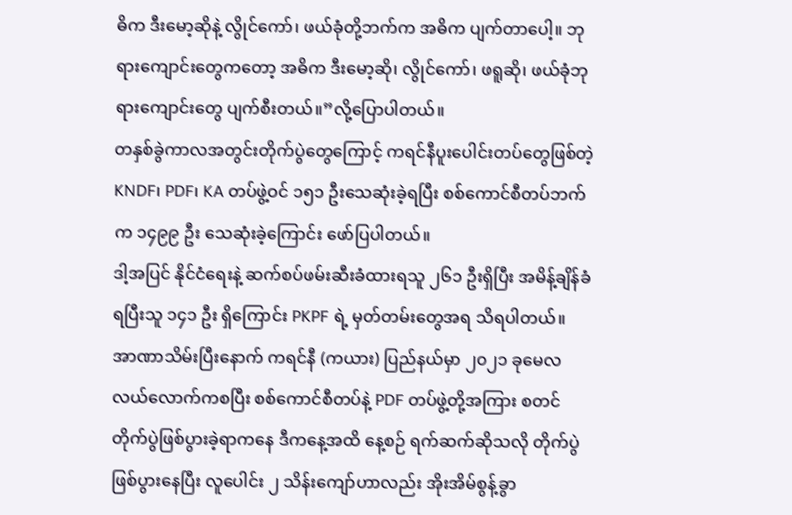ဓိက ဒီးမော့ဆိုနဲ့ လွိုင်ကော်၊ ဖယ်ခုံတို့ဘက်က အဓိက ပျက်တာပေါ့။ ဘုရားကျောင်းတွေကတော့ အဓိက ဒီးမော့ဆို၊ လွိုင်ကော်၊ ဖရူဆို၊ ဖယ်ခုံဘုရားကျောင်းတွေ ပျက်စီးတယ်။”လို့ပြောပါတယ်။
တနှစ်ခွဲကာလအတွင်းတိုက်ပွဲတွေကြောင့် ကရင်နီပူးပေါင်းတပ်တွေဖြစ်တဲ့ KNDF၊ PDF၊ KA တပ်ဖွဲ့ဝင် ၁၅၁ ဦးသေဆုံးခဲ့ရပြီး စစ်ကောင်စီတပ်ဘက်က ၁၄၉၉ ဦး သေဆုံးခဲ့ကြောင်း ဖော်ပြပါတယ်။
ဒါ့အပြင် နိုင်ငံရေးနဲ့ ဆက်စပ်ဖမ်းဆီးခံထားရသူ ၂၆၁ ဦးရှိပြီး အမိန့်ချိန်ခံရပြီးသူ ၁၄၁ ဦး ရှိကြောင်း PKPF ရဲ့ မှတ်တမ်းတွေအရ သိရပါတယ်။
အာဏာသိမ်းပြီးနောက် ကရင်နီ (ကယား) ပြည်နယ်မှာ ၂၀၂၁ ခုမေလလယ်လောက်ကစပြီး စစ်ကောင်စီတပ်နဲ့ PDF တပ်ဖွဲ့တို့အကြား စတင်တိုက်ပွဲဖြစ်ပွားခဲ့ရာကနေ ဒီကနေ့အထိ နေ့စဉ် ရက်ဆက်ဆိုသလို တိုက်ပွဲဖြစ်ပွားနေပြီး လူပေါင်း ၂ သိန်းကျော်ဟာလည်း အိုးအိမ်စွန့်ခွာ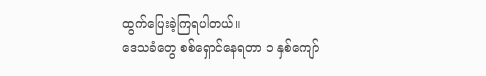ထွက်ပြေးခဲ့ကြရပါတယ်။
ဒေသခံတွေ စစ်ရှောင်နေရတာ ၁ နှစ်ကျော်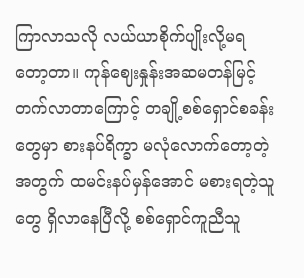ကြာလာသလို လယ်ယာစိုက်ပျိုးလို့မရတော့တာ။ ကုန်ဈေးနှုန်းအဆမတန်မြင့်တက်လာတာကြောင့် တချို့စစ်ရှောင်စခန်းတွေမှာ စားနပ်ရိက္ခာ မလုံလောက်တော့တဲ့အတွက် ထမင်းနပ်မှန်အောင် မစားရတဲ့သူတွေ ရှိလာနေပြီလို့ စစ်ရှောင်ကူညီသူ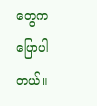တွေက ပြောပါတယ်။